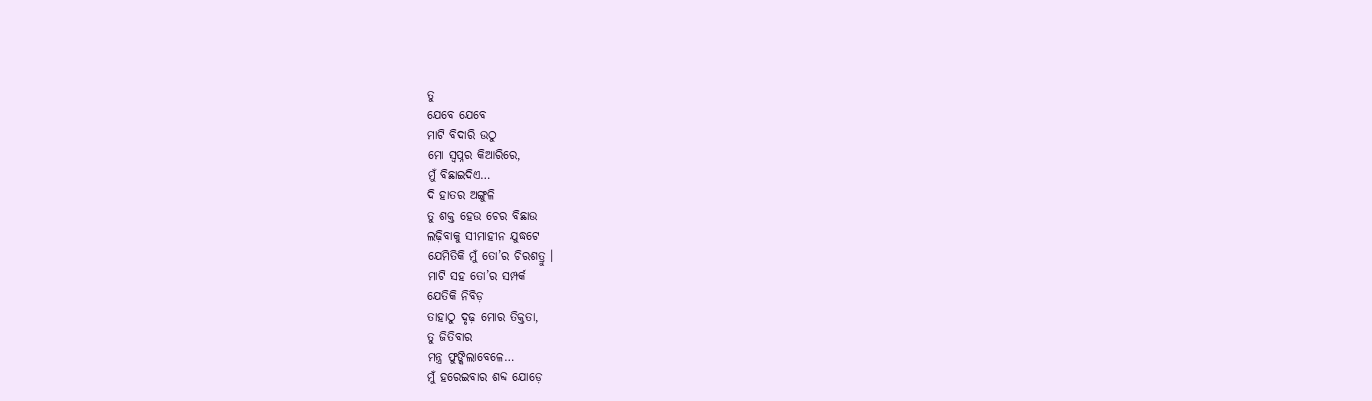ତୁ
ଯେବେ ଯେବେ
ମାଟି ବିଦାରି ଉଠୁ
ମୋ ସ୍ୱପ୍ନର କିଆରିରେ,
ମୁଁ ବିଛାଇଦିଏ…
ଦି ହାତର ଅଙ୍ଗୁଳି
ତୁ ଶକ୍ତ ହେଉ ଚେର ବିଛାଉ
ଲଢ଼ିବାକୁ ସୀମାହୀନ ଯୁଦ୍ଧଟେ
ଯେମିତିକି ମୁଁ ତୋ’ର ଚିରଶତ୍ରୁ ।
ମାଟି ସହ ତୋ’ର ସମ୍ପର୍କ
ଯେତିକି ନିବିଡ଼
ତାହାଠୁ ଦୃଢ଼ ମୋର ତିକ୍ତତା,
ତୁ ଜିତିବାର
ମନ୍ତ୍ର ଫୁଙ୍କିଲାବେଳେ…
ମୁଁ ହରେଇବାର ଶବ୍ଦ ଯୋଡ଼େ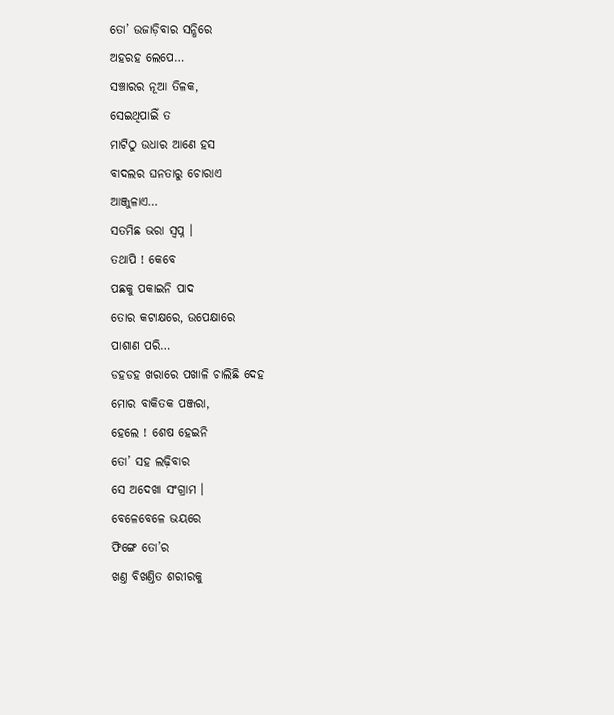ତୋ’ ଉଜାଡ଼ିବାର ସନ୍ଧିରେ
ଅହରହ ଲେପେ…
ସଞ୍ଚାରର ନୂଆ ତିଳକ,
ସେଇଥିପାଇିଁ ତ
ମାଟିଠୁ ଉଧାର ଆଣେ ହସ
ବାଦଲର ଘନତାରୁ ଚୋରାଏ
ଆଞ୍ଜୁଳାଏ…
ସତମିଛ ଭରା ସ୍ବପ୍ନ ।
ତଥାପି ! କେବେ
ପଛକୁ ପକାଇନି ପାଦ
ତୋର କଟାକ୍ଷରେ, ଉପେକ୍ଷାରେ
ପାଶାଣ ପରି…
ଡହଡହ ଖରାରେ ପଖାଳି ଚାଲିଛି ଦେହ
ମୋର ବାକିତକ ପଞ୍ଜରା,
ହେଲେ ! ଶେଷ ହେଇନି
ତୋ’ ସହ ଲଢ଼ିବାର
ସେ ଅଦେଖା ସଂଗ୍ରାମ ।
ବେଳେବେଳେ ଭୟରେ
ଫିଙ୍ଗେ ତୋ’ର
ଖଣ୍ତ ବିଖଣ୍ତିତ ଶରୀରକୁ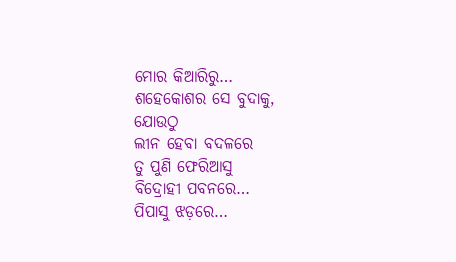ମୋର କିଆରିରୁ…
ଶହେକୋଶର ସେ ବୁଦାକୁ,
ଯୋଉଠୁ
ଲୀନ ହେବା ବଦଳରେ
ତୁ ପୁଣି ଫେରିଆସୁ
ବିଦ୍ରୋହୀ ପବନରେ…
ପିପାସୁ ଝଡ଼ରେ…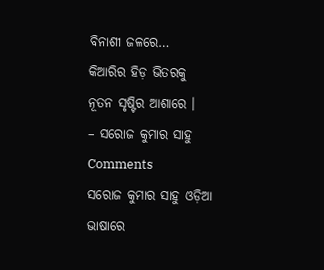ବିନାଶୀ ଜଳରେ…
କିଆରିର ହିଡ଼ ଭିତରକୁ
ନୂତନ ସୃଷ୍ଟିର ଆଶାରେ ।
– ସରୋଜ କୁମାର ସାହୁ
Comments
ସରୋଜ କୁମାର ସାହୁ ଓଡ଼ିଆ ଭାଷାରେ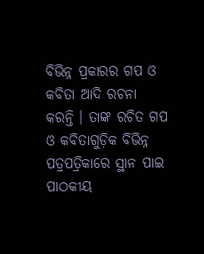ବିଭିନ୍ନ ପ୍ରକାରର ଗପ ଓ କବିତା ଆଦି ରଚନା କରନ୍ତି । ତାଙ୍କ ରଚିତ ଗପ ଓ କବିତାଗୁଡ଼ିକ ବିଭିନ୍ନ ପତ୍ରପତ୍ରିକାରେ ସ୍ଥାନ ପାଇ ପାଠକୀୟ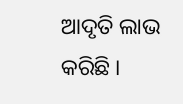ଆଦୃତି ଲାଭ କରିଛି ।